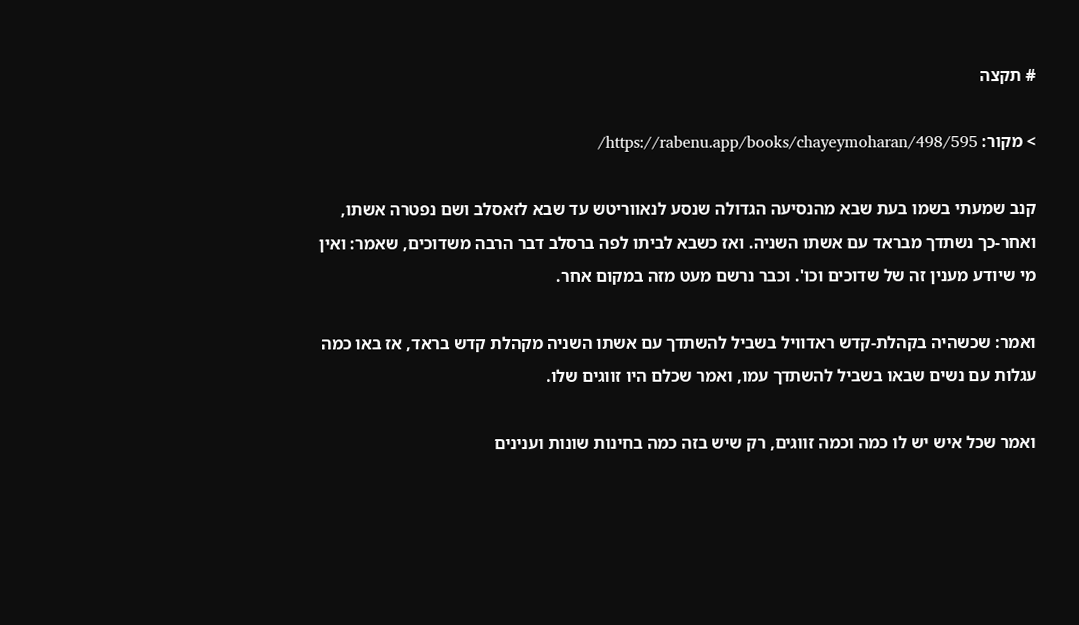# תקצה

> מקור: https://rabenu.app/books/chayeymoharan/498/595/

קנב שמעתי בשמו בעת שבא מהנסיעה הגדולה שנסע לנאווריטש עד שבא לזאסלב ושם נפטרה אשתו, ואחר-כך נשתדך מבראד עם אשתו השניה. ואז כשבא לביתו לפה ברסלב דבר הרבה משדוכים, שאמר: ואין מי שיודע מענין זה של שדוכים וכו'. וכבר נרשם מעט מזה במקום אחר.

ואמר: שכשהיה בקהלת-קדש ראדוויל בשביל להשתדך עם אשתו השניה מקהלת קדש בראד, אז באו כמה עגלות עם נשים שבאו בשביל להשתדך עמו, ואמר שכלם היו זווגים שלו.

ואמר שכל איש יש לו כמה וכמה זווגים, רק שיש בזה כמה בחינות שונות וענינים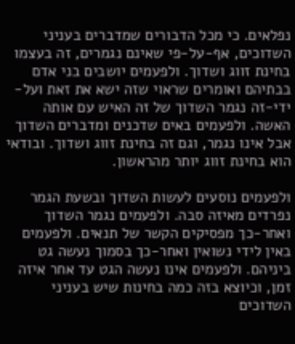נפלאים. כי מכל הדבורים שמדברים בעניני השדוכים, אף-על-פי שאינם נגמרים, זה בעצמו בחינת זווג ושדוך. ולפעמים יושבים בני אדם בבתיהם ואומרים שראוי שזה ישא את זאת ועל-ידי-זה נגמר השדוך של זה האיש עם אותה האשה. ולפעמים באים שדכנים ומדברים השדוך אבל אינו נגמר, וגם זה בחינת זווג ושדוך. ובודאי הוא בחינת זווג יותר מהראשון.

ולפעמים נוסעים לעשות השדוך ובש‍עת הגמר נפרדים מאיזה סבה. ולפעמים נגמר השדוך ואחר-כך מפסיקים הקשר של תנאים. ולפעמים באין לידי נשואין ואחר-כך בסמוך נעשה גט ביניהם. ולפעמים אינו נעשה הגט עד אחר איזה זמן, וכיוצא בזה כמה בחינות שיש בעניני השדוכים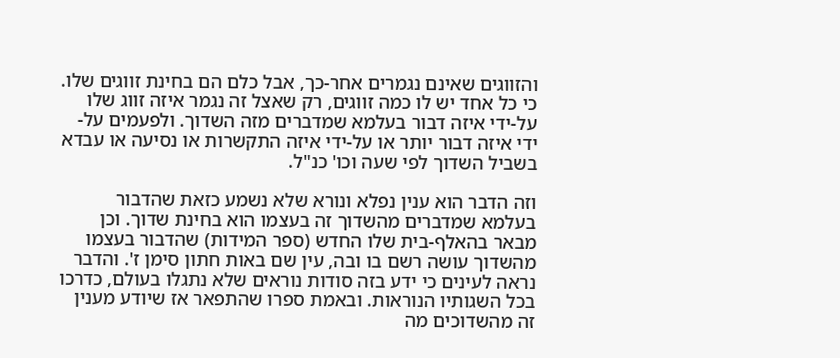והזווגים שאינם נגמרים אחר-כך, אבל כלם הם בחינת זווגים שלו. כי כל אחד יש לו כמה זווגים, רק שאצל זה נגמר איזה זווג שלו על-ידי איזה דבור בעלמא שמדברים מזה השדוך. ולפעמים על-ידי איזה דבור יותר או על-ידי איזה התקשרות או נסיעה או עבדא בשביל השדוך לפי שעה וכו' כנ"ל.

וזה הדבר הוא ענין נפלא ונורא שלא נשמע כזאת שהדבור בעלמא שמדברים מהשדוך זה בעצמו הוא בחינת שדוך. וכן מבאר בהאלף-בית שלו החדש (ספר המידות) שהדבור בעצמו מהשדוך עושה רשם בו ובה, עין שם באות חתון סימן ז'. והדבר נראה לעינים כי ידע בזה סודות נוראים שלא נתגלו בעולם, כדרכו בכל השגותיו הנוראות. ובאמת ספרו שהתפאר אז שיודע מענין זה מהשדוכים מה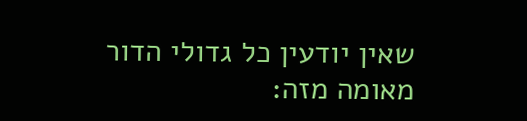שאין יודעין כל גדולי הדור מאומה מזה: